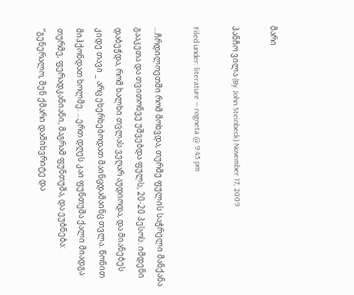მარი

პანჩო ვილა (By John Steinbeck) November 17, 2009

Filed under: literature — rogneta @ 9:45 pm

…ჩრდილოეთში რომ მოხვდა, თურმე ფულის საჭრელი მანქანა გააკეთა და თვითონვე უშვებდა ფულს, 20-20 პესოს. იმდენი დაბეჭდა, რომ ხალხი თვლას ვეღარ აუდიოდა, და მიანებეს კიდე თავი _ არც ეხერხებოდათ მაინცდამაინც თვლა. წონით მიჰქონდათ ხოლმე. …ერთ დღეს კაი ფუნთუშა ქალი მიადგა თურმე, ფერადკანიანი, მაგრამ ფუნთუშა, და ეუბნება: “გენერალო, შენ ქმარი დამიხვრიტე და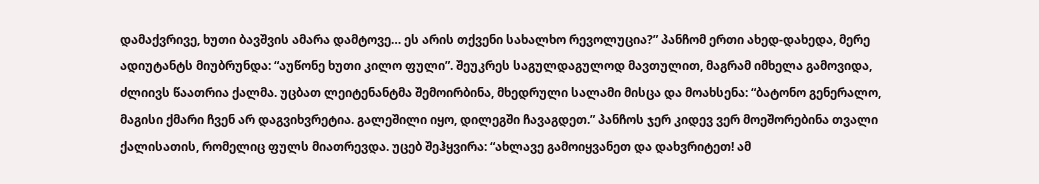დამაქვრივე, ხუთი ბავშვის ამარა დამტოვე… ეს არის თქვენი სახალხო რევოლუცია?” პანჩომ ერთი ახედ-დახედა, მერე ადიუტანტს მიუბრუნდა: “აუწონე ხუთი კილო ფული”. შეუკრეს საგულდაგულოდ მავთულით, მაგრამ იმხელა გამოვიდა, ძლიივს წაათრია ქალმა. უცბათ ლეიტენანტმა შემოირბინა, მხედრული სალამი მისცა და მოახსენა: “ბატონო გენერალო, მაგისი ქმარი ჩვენ არ დაგვიხვრეტია. გალეშილი იყო, დილეგში ჩავაგდეთ.” პანჩოს ჯერ კიდევ ვერ მოეშორებინა თვალი ქალისათის, რომელიც ფულს მიათრევდა. უცებ შეჰყვირა: “ახლავე გამოიყვანეთ და დახვრიტეთ! ამ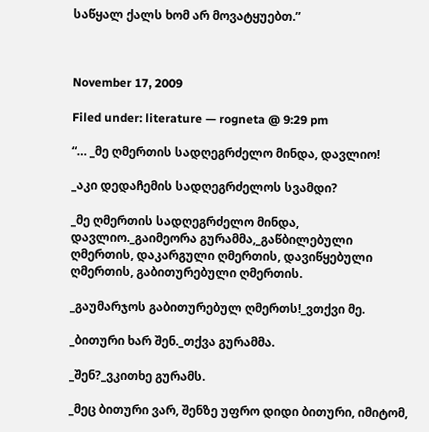საწყალ ქალს ხომ არ მოვატყუებთ.”



November 17, 2009

Filed under: literature — rogneta @ 9:29 pm

“… _მე ღმერთის სადღეგრძელო მინდა, დავლიო!

_აკი დედაჩემის სადღეგრძელოს სვამდი?

_მე ღმერთის სადღეგრძელო მინდა, დავლიო._გაიმეორა გურამმა,_გაწბილებული ღმერთის, დაკარგული ღმერთის, დავიწყებული ღმერთის, გაბითურებული ღმერთის.

_გაუმარჯოს გაბითურებულ ღმერთს!_ვთქვი მე.

_ბითური ხარ შენ._თქვა გურამმა.

_შენ?_ვკითხე გურამს.

_მეც ბითური ვარ, შენზე უფრო დიდი ბითური, იმიტომ,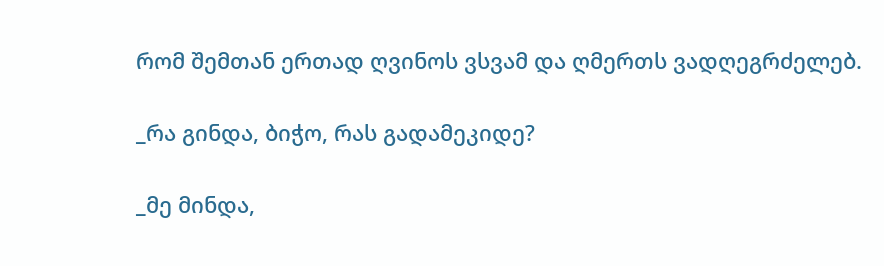რომ შემთან ერთად ღვინოს ვსვამ და ღმერთს ვადღეგრძელებ.

_რა გინდა, ბიჭო, რას გადამეკიდე?

_მე მინდა,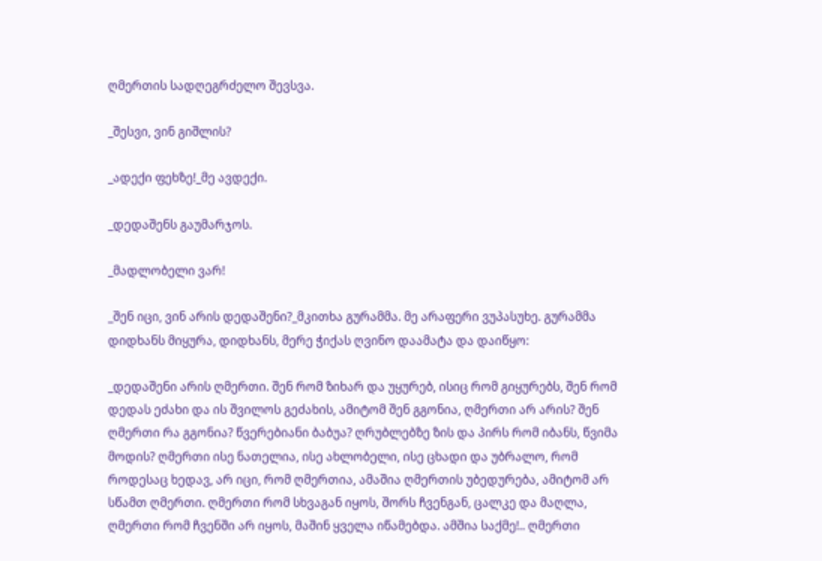ღმერთის სადღეგრძელო შევსვა.

_შესვი, ვინ გიშლის?

_ადექი ფეხზე!_მე ავდექი.

_დედაშენს გაუმარჯოს.

_მადლობელი ვარ!

_შენ იცი, ვინ არის დედაშენი?_მკითხა გურამმა. მე არაფერი ვუპასუხე. გურამმა დიდხანს მიყურა, დიდხანს, მერე ჭიქას ღვინო დაამატა და დაიწყო:

_დედაშენი არის ღმერთი. შენ რომ ზიხარ და უყურებ, ისიც რომ გიყურებს, შენ რომ დედას ეძახი და ის შვილოს გეძახის, ამიტომ შენ გგონია, ღმერთი არ არის? შენ ღმერთი რა გგონია? წვერებიანი ბაბუა? ღრუბლებზე ზის და პირს რომ იბანს, წვიმა მოდის? ღმერთი ისე ნათელია, ისე ახლობელი, ისე ცხადი და უბრალო, რომ როდესაც ხედავ, არ იცი, რომ ღმერთია, ამაშია ღმერთის უბედურება, ამიტომ არ სწამთ ღმერთი. ღმერთი რომ სხვაგან იყოს, შორს ჩვენგან, ცალკე და მაღლა, ღმერთი რომ ჩვენში არ იყოს, მაშინ ყველა იწამებდა. ამშია საქმე!.. ღმერთი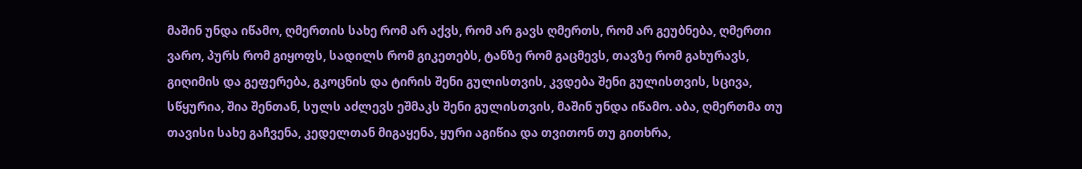მაშინ უნდა იწამო, ღმერთის სახე რომ არ აქვს, რომ არ გავს ღმერთს, რომ არ გეუბნება, ღმერთი ვარო, პურს რომ გიყოფს, სადილს რომ გიკეთებს, ტანზე რომ გაცმევს, თავზე რომ გახურავს, გიღიმის და გეფერება, გკოცნის და ტირის შენი გულისთვის, კვდება შენი გულისთვის, სცივა, სწყურია, შია შენთან, სულს აძლევს ეშმაკს შენი გულისთვის, მაშინ უნდა იწამო. აბა, ღმერთმა თუ თავისი სახე გაჩვენა, კედელთან მიგაყენა, ყური აგიწია და თვითონ თუ გითხრა,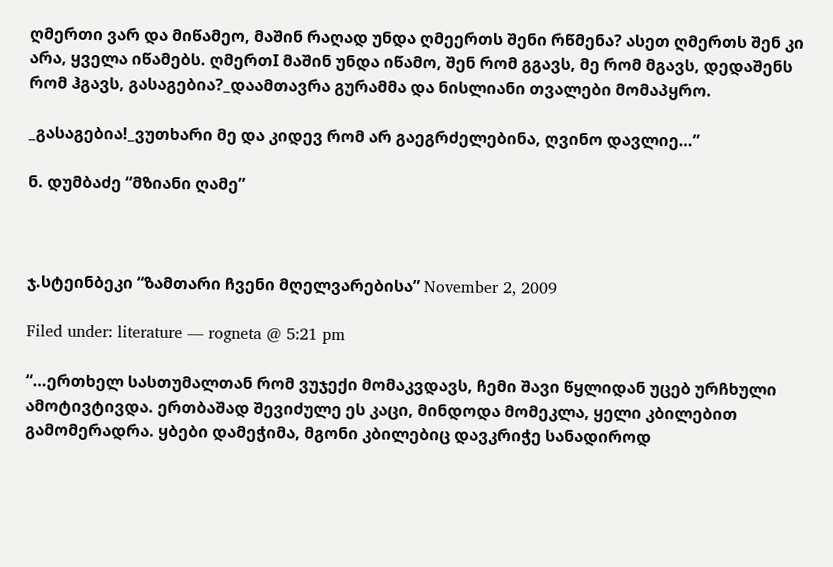ღმერთი ვარ და მიწამეო, მაშინ რაღად უნდა ღმეერთს შენი რწმენა? ასეთ ღმერთს შენ კი არა, ყველა იწამებს. ღმერთI მაშინ უნდა იწამო, შენ რომ გგავს, მე რომ მგავს, დედაშენს რომ ჰგავს, გასაგებია?_დაამთავრა გურამმა და ნისლიანი თვალები მომაპყრო.

_გასაგებია!_ვუთხარი მე და კიდევ რომ არ გაეგრძელებინა, ღვინო დავლიე…”

ნ. დუმბაძე “მზიანი ღამე”



ჯ.სტეინბეკი “ზამთარი ჩვენი მღელვარებისა” November 2, 2009

Filed under: literature — rogneta @ 5:21 pm

“…ერთხელ სასთუმალთან რომ ვუჯექი მომაკვდავს, ჩემი შავი წყლიდან უცებ ურჩხული ამოტივტივდა. ერთბაშად შევიძულე ეს კაცი, მინდოდა მომეკლა, ყელი კბილებით გამომერადრა. ყბები დამეჭიმა, მგონი კბილებიც დავკრიჭე სანადიროდ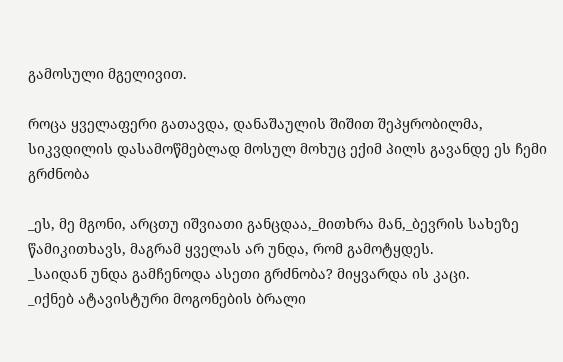გამოსული მგელივით.

როცა ყველაფერი გათავდა, დანაშაულის შიშით შეპყრობილმა, სიკვდილის დასამოწმებლად მოსულ მოხუც ექიმ პილს გავანდე ეს ჩემი გრძნობა

_ეს, მე მგონი, არცთუ იშვიათი განცდაა,_მითხრა მან,_ბევრის სახეზე წამიკითხავს, მაგრამ ყველას არ უნდა, რომ გამოტყდეს.
_საიდან უნდა გამჩენოდა ასეთი გრძნობა? მიყვარდა ის კაცი.
_იქნებ ატავისტური მოგონების ბრალი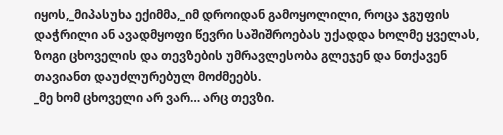იყოს,_მიპასუხა ექიმმა,_იმ დროიდან გამოყოლილი, როცა ჯგუფის დაჭრილი ან ავადმყოფი წევრი საშიშროებას უქადდა ხოლმე ყველას, ზოგი ცხოველის და თევზების უმრავლესობა გლეჯენ და ნთქავენ თავიანთ დაუძლურებულ მოძმეებს.
_მე ხომ ცხოველი არ ვარ… არც თევზი.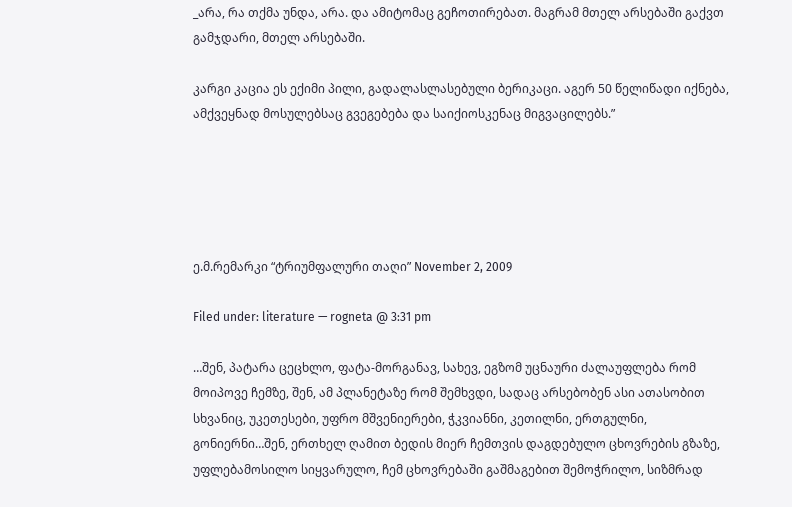_არა, რა თქმა უნდა, არა. და ამიტომაც გეჩოთირებათ. მაგრამ მთელ არსებაში გაქვთ გამჯდარი, მთელ არსებაში.

კარგი კაცია ეს ექიმი პილი, გადალასლასებული ბერიკაცი. აგერ 50 წელიწადი იქნება, ამქვეყნად მოსულებსაც გვეგებება და საიქიოსკენაც მიგვაცილებს.”





ე.მ.რემარკი “ტრიუმფალური თაღი” November 2, 2009

Filed under: literature — rogneta @ 3:31 pm

…შენ, პატარა ცეცხლო, ფატა-მორგანავ, სახევ, ეგზომ უცნაური ძალაუფლება რომ მოიპოვე ჩემზე, შენ, ამ პლანეტაზე რომ შემხვდი, სადაც არსებობენ ასი ათასობით სხვანიც, უკეთესები, უფრო მშვენიერები, ჭკვიანნი, კეთილნი, ერთგულნი, გონიერნი…შენ, ერთხელ ღამით ბედის მიერ ჩემთვის დაგდებულო ცხოვრების გზაზე, უფლებამოსილო სიყვარულო, ჩემ ცხოვრებაში გაშმაგებით შემოჭრილო, სიზმრად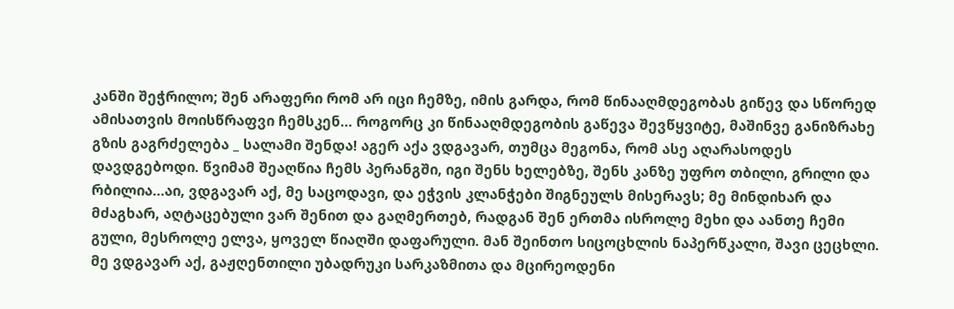კანში შეჭრილო; შენ არაფერი რომ არ იცი ჩემზე, იმის გარდა, რომ წინააღმდეგობას გიწევ და სწორედ ამისათვის მოისწრაფვი ჩემსკენ… როგორც კი წინააღმდეგობის გაწევა შევწყვიტე, მაშინვე განიზრახე გზის გაგრძელება _ სალამი შენდა! აგერ აქა ვდგავარ, თუმცა მეგონა, რომ ასე აღარასოდეს დავდგებოდი. წვიმამ შეაღწია ჩემს პერანგში, იგი შენს ხელებზე, შენს კანზე უფრო თბილი, გრილი და რბილია…აი, ვდგავარ აქ, მე საცოდავი, და ეჭვის კლანჭები შიგნეულს მისერავს; მე მინდიხარ და მძაგხარ, აღტაცებული ვარ შენით და გაღმერთებ, რადგან შენ ერთმა ისროლე მეხი და აანთე ჩემი გული, მესროლე ელვა, ყოველ წიაღში დაფარული. მან შეინთო სიცოცხლის ნაპერწკალი, შავი ცეცხლი. მე ვდგავარ აქ, გაჟღენთილი უბადრუკი სარკაზმითა და მცირეოდენი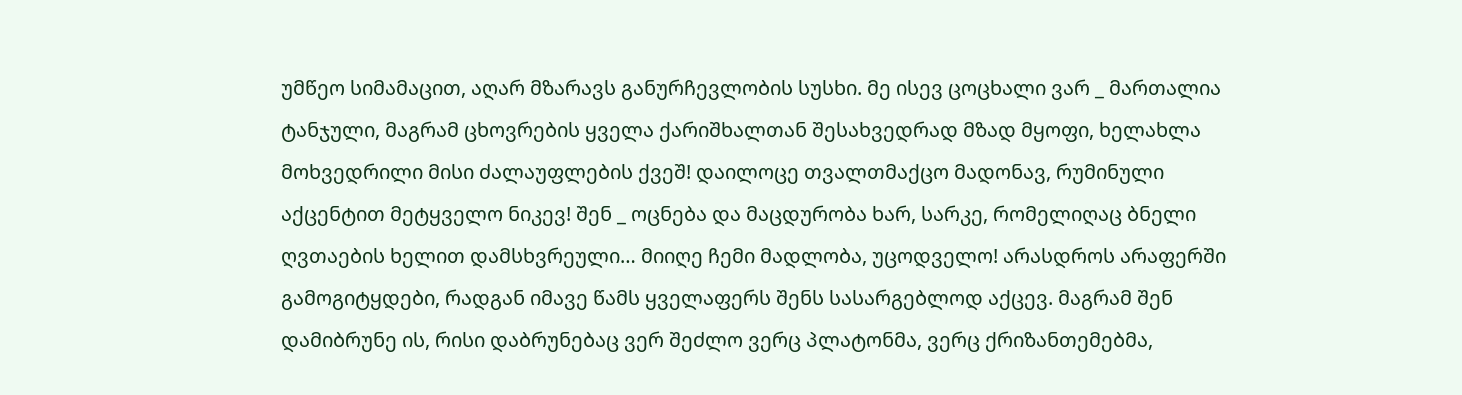უმწეო სიმამაცით, აღარ მზარავს განურჩევლობის სუსხი. მე ისევ ცოცხალი ვარ _ მართალია ტანჯული, მაგრამ ცხოვრების ყველა ქარიშხალთან შესახვედრად მზად მყოფი, ხელახლა მოხვედრილი მისი ძალაუფლების ქვეშ! დაილოცე თვალთმაქცო მადონავ, რუმინული აქცენტით მეტყველო ნიკევ! შენ _ ოცნება და მაცდურობა ხარ, სარკე, რომელიღაც ბნელი ღვთაების ხელით დამსხვრეული… მიიღე ჩემი მადლობა, უცოდველო! არასდროს არაფერში გამოგიტყდები, რადგან იმავე წამს ყველაფერს შენს სასარგებლოდ აქცევ. მაგრამ შენ დამიბრუნე ის, რისი დაბრუნებაც ვერ შეძლო ვერც პლატონმა, ვერც ქრიზანთემებმა,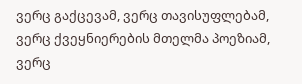ვერც გაქცევამ, ვერც თავისუფლებამ, ვერც ქვეყნიერების მთელმა პოეზიამ, ვერც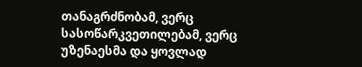თანაგრძნობამ, ვერც სასოწარკვეთილებამ, ვერც უზენაესმა და ყოვლად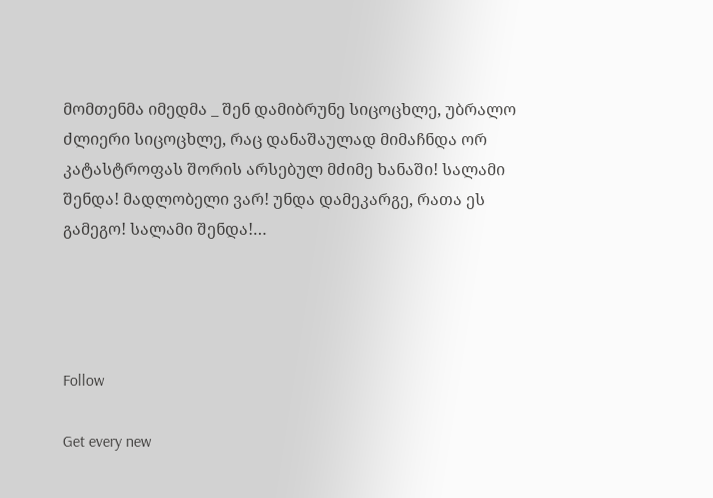მომთენმა იმედმა _ შენ დამიბრუნე სიცოცხლე, უბრალო ძლიერი სიცოცხლე, რაც დანაშაულად მიმაჩნდა ორ კატასტროფას შორის არსებულ მძიმე ხანაში! სალამი შენდა! მადლობელი ვარ! უნდა დამეკარგე, რათა ეს გამეგო! სალამი შენდა!…




Follow

Get every new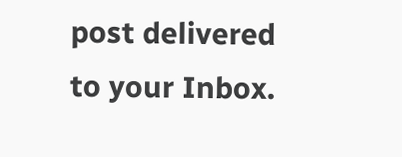post delivered to your Inbox.